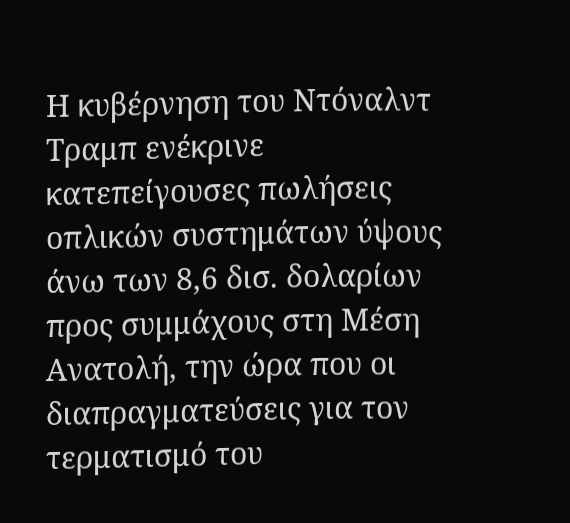Η κυβέρνηση του Ντόναλντ Τραμπ ενέκρινε κατεπείγουσες πωλήσεις οπλικών συστημάτων ύψους άνω των 8,6 δισ. δολαρίων προς συμμάχους στη Μέση Ανατολή, την ώρα που οι διαπραγματεύσεις για τον τερματισμό του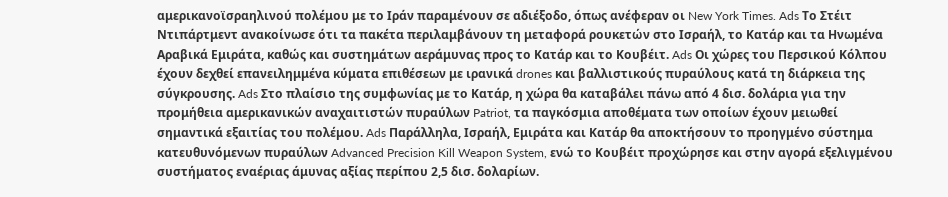αμερικανοϊσραηλινού πολέμου με το Ιράν παραμένουν σε αδιέξοδο, όπως ανέφεραν οι New York Times. Ads Το Στέιτ Ντιπάρτμεντ ανακοίνωσε ότι τα πακέτα περιλαμβάνουν τη μεταφορά ρουκετών στο Ισραήλ, το Κατάρ και τα Ηνωμένα Αραβικά Εμιράτα, καθώς και συστημάτων αεράμυνας προς το Κατάρ και το Κουβέιτ. Ads Οι χώρες του Περσικού Κόλπου έχουν δεχθεί επανειλημμένα κύματα επιθέσεων με ιρανικά drones και βαλλιστικούς πυραύλους κατά τη διάρκεια της σύγκρουσης. Ads Στο πλαίσιο της συμφωνίας με το Κατάρ, η χώρα θα καταβάλει πάνω από 4 δισ. δολάρια για την προμήθεια αμερικανικών αναχαιτιστών πυραύλων Patriot, τα παγκόσμια αποθέματα των οποίων έχουν μειωθεί σημαντικά εξαιτίας του πολέμου. Ads Παράλληλα, Ισραήλ, Εμιράτα και Κατάρ θα αποκτήσουν το προηγμένο σύστημα κατευθυνόμενων πυραύλων Advanced Precision Kill Weapon System, ενώ το Κουβέιτ προχώρησε και στην αγορά εξελιγμένου συστήματος εναέριας άμυνας αξίας περίπου 2,5 δισ. δολαρίων.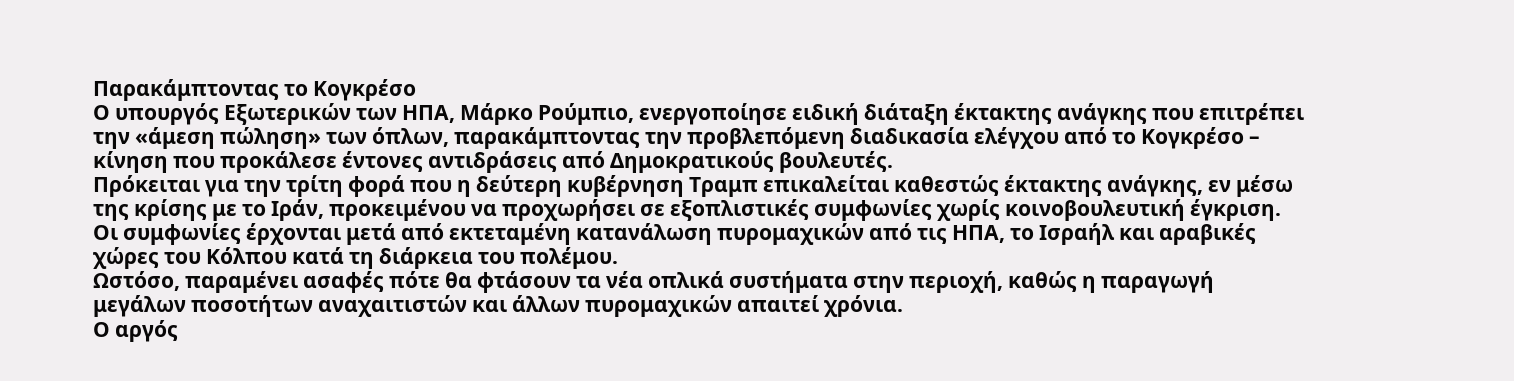Παρακάμπτοντας το Κογκρέσο
Ο υπουργός Εξωτερικών των ΗΠΑ, Μάρκο Ρούμπιο, ενεργοποίησε ειδική διάταξη έκτακτης ανάγκης που επιτρέπει την «άμεση πώληση» των όπλων, παρακάμπτοντας την προβλεπόμενη διαδικασία ελέγχου από το Κογκρέσο – κίνηση που προκάλεσε έντονες αντιδράσεις από Δημοκρατικούς βουλευτές.
Πρόκειται για την τρίτη φορά που η δεύτερη κυβέρνηση Τραμπ επικαλείται καθεστώς έκτακτης ανάγκης, εν μέσω της κρίσης με το Ιράν, προκειμένου να προχωρήσει σε εξοπλιστικές συμφωνίες χωρίς κοινοβουλευτική έγκριση.
Οι συμφωνίες έρχονται μετά από εκτεταμένη κατανάλωση πυρομαχικών από τις ΗΠΑ, το Ισραήλ και αραβικές χώρες του Κόλπου κατά τη διάρκεια του πολέμου.
Ωστόσο, παραμένει ασαφές πότε θα φτάσουν τα νέα οπλικά συστήματα στην περιοχή, καθώς η παραγωγή μεγάλων ποσοτήτων αναχαιτιστών και άλλων πυρομαχικών απαιτεί χρόνια.
Ο αργός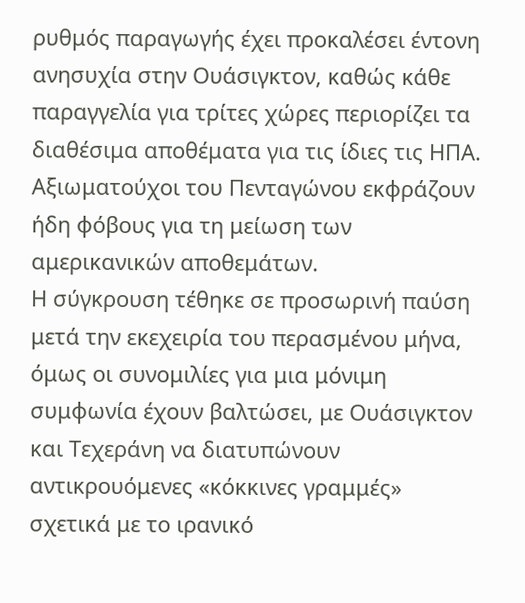ρυθμός παραγωγής έχει προκαλέσει έντονη ανησυχία στην Ουάσιγκτον, καθώς κάθε παραγγελία για τρίτες χώρες περιορίζει τα διαθέσιμα αποθέματα για τις ίδιες τις ΗΠΑ. Αξιωματούχοι του Πενταγώνου εκφράζουν ήδη φόβους για τη μείωση των αμερικανικών αποθεμάτων.
Η σύγκρουση τέθηκε σε προσωρινή παύση μετά την εκεχειρία του περασμένου μήνα, όμως οι συνομιλίες για μια μόνιμη συμφωνία έχουν βαλτώσει, με Ουάσιγκτον και Τεχεράνη να διατυπώνουν αντικρουόμενες «κόκκινες γραμμές» σχετικά με το ιρανικό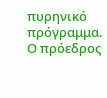πυρηνικό πρόγραμμα.
Ο πρόεδρος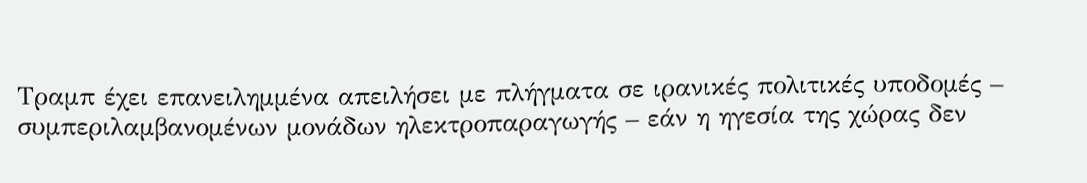Τραμπ έχει επανειλημμένα απειλήσει με πλήγματα σε ιρανικές πολιτικές υποδομές – συμπεριλαμβανομένων μονάδων ηλεκτροπαραγωγής – εάν η ηγεσία της χώρας δεν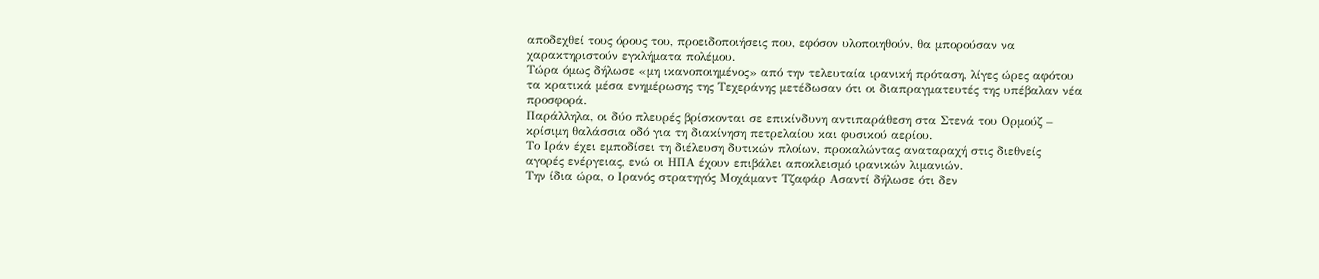αποδεχθεί τους όρους του, προειδοποιήσεις που, εφόσον υλοποιηθούν, θα μπορούσαν να χαρακτηριστούν εγκλήματα πολέμου.
Τώρα όμως δήλωσε «μη ικανοποιημένος» από την τελευταία ιρανική πρόταση, λίγες ώρες αφότου τα κρατικά μέσα ενημέρωσης της Τεχεράνης μετέδωσαν ότι οι διαπραγματευτές της υπέβαλαν νέα προσφορά.
Παράλληλα, οι δύο πλευρές βρίσκονται σε επικίνδυνη αντιπαράθεση στα Στενά του Ορμούζ – κρίσιμη θαλάσσια οδό για τη διακίνηση πετρελαίου και φυσικού αερίου.
Το Ιράν έχει εμποδίσει τη διέλευση δυτικών πλοίων, προκαλώντας αναταραχή στις διεθνείς αγορές ενέργειας, ενώ οι ΗΠΑ έχουν επιβάλει αποκλεισμό ιρανικών λιμανιών.
Την ίδια ώρα, ο Ιρανός στρατηγός Μοχάμαντ Τζαφάρ Ασαντί δήλωσε ότι δεν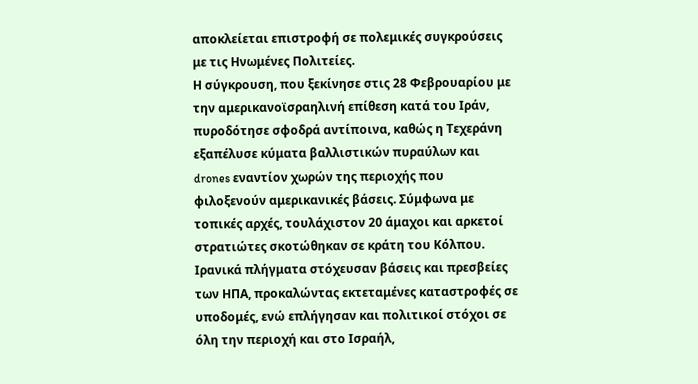αποκλείεται επιστροφή σε πολεμικές συγκρούσεις με τις Ηνωμένες Πολιτείες.
Η σύγκρουση, που ξεκίνησε στις 28 Φεβρουαρίου με την αμερικανοϊσραηλινή επίθεση κατά του Ιράν, πυροδότησε σφοδρά αντίποινα, καθώς η Τεχεράνη εξαπέλυσε κύματα βαλλιστικών πυραύλων και drones εναντίον χωρών της περιοχής που φιλοξενούν αμερικανικές βάσεις. Σύμφωνα με τοπικές αρχές, τουλάχιστον 20 άμαχοι και αρκετοί στρατιώτες σκοτώθηκαν σε κράτη του Κόλπου.
Ιρανικά πλήγματα στόχευσαν βάσεις και πρεσβείες των ΗΠΑ, προκαλώντας εκτεταμένες καταστροφές σε υποδομές, ενώ επλήγησαν και πολιτικοί στόχοι σε όλη την περιοχή και στο Ισραήλ,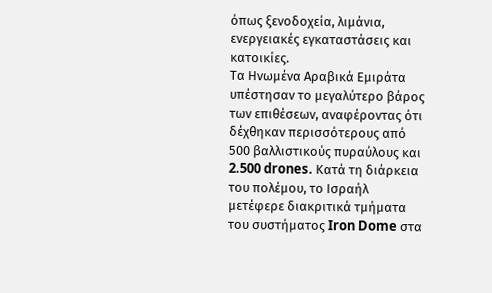όπως ξενοδοχεία, λιμάνια, ενεργειακές εγκαταστάσεις και κατοικίες.
Τα Ηνωμένα Αραβικά Εμιράτα υπέστησαν το μεγαλύτερο βάρος των επιθέσεων, αναφέροντας ότι δέχθηκαν περισσότερους από 500 βαλλιστικούς πυραύλους και 2.500 drones. Κατά τη διάρκεια του πολέμου, το Ισραήλ μετέφερε διακριτικά τμήματα του συστήματος Iron Dome στα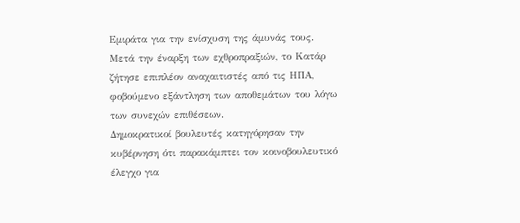Εμιράτα για την ενίσχυση της άμυνάς τους.
Μετά την έναρξη των εχθροπραξιών, το Κατάρ ζήτησε επιπλέον αναχαιτιστές από τις ΗΠΑ, φοβούμενο εξάντληση των αποθεμάτων του λόγω των συνεχών επιθέσεων.
Δημοκρατικοί βουλευτές κατηγόρησαν την κυβέρνηση ότι παρακάμπτει τον κοινοβουλευτικό έλεγχο για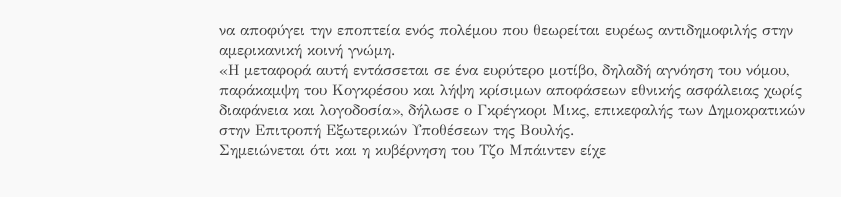να αποφύγει την εποπτεία ενός πολέμου που θεωρείται ευρέως αντιδημοφιλής στην αμερικανική κοινή γνώμη.
«Η μεταφορά αυτή εντάσσεται σε ένα ευρύτερο μοτίβο, δηλαδή αγνόηση του νόμου, παράκαμψη του Κογκρέσου και λήψη κρίσιμων αποφάσεων εθνικής ασφάλειας χωρίς διαφάνεια και λογοδοσία», δήλωσε ο Γκρέγκορι Μικς, επικεφαλής των Δημοκρατικών στην Επιτροπή Εξωτερικών Υποθέσεων της Βουλής.
Σημειώνεται ότι και η κυβέρνηση του Τζο Μπάιντεν είχε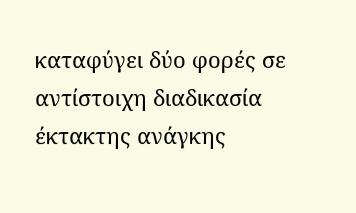καταφύγει δύο φορές σε αντίστοιχη διαδικασία έκτακτης ανάγκης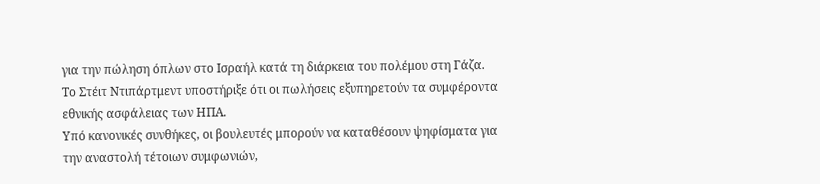για την πώληση όπλων στο Ισραήλ κατά τη διάρκεια του πολέμου στη Γάζα.
Το Στέιτ Ντιπάρτμεντ υποστήριξε ότι οι πωλήσεις εξυπηρετούν τα συμφέροντα εθνικής ασφάλειας των ΗΠΑ.
Υπό κανονικές συνθήκες, οι βουλευτές μπορούν να καταθέσουν ψηφίσματα για την αναστολή τέτοιων συμφωνιών,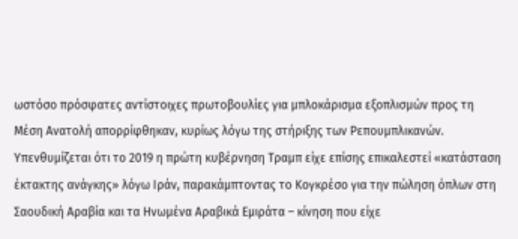ωστόσο πρόσφατες αντίστοιχες πρωτοβουλίες για μπλοκάρισμα εξοπλισμών προς τη Μέση Ανατολή απορρίφθηκαν, κυρίως λόγω της στήριξης των Ρεπουμπλικανών.
Υπενθυμίζεται ότι το 2019 η πρώτη κυβέρνηση Τραμπ είχε επίσης επικαλεστεί «κατάσταση έκτακτης ανάγκης» λόγω Ιράν, παρακάμπτοντας το Κογκρέσο για την πώληση όπλων στη Σαουδική Αραβία και τα Ηνωμένα Αραβικά Εμιράτα – κίνηση που είχε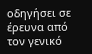οδηγήσει σε έρευνα από τον γενικό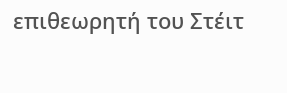επιθεωρητή του Στέιτ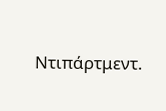Ντιπάρτμεντ.